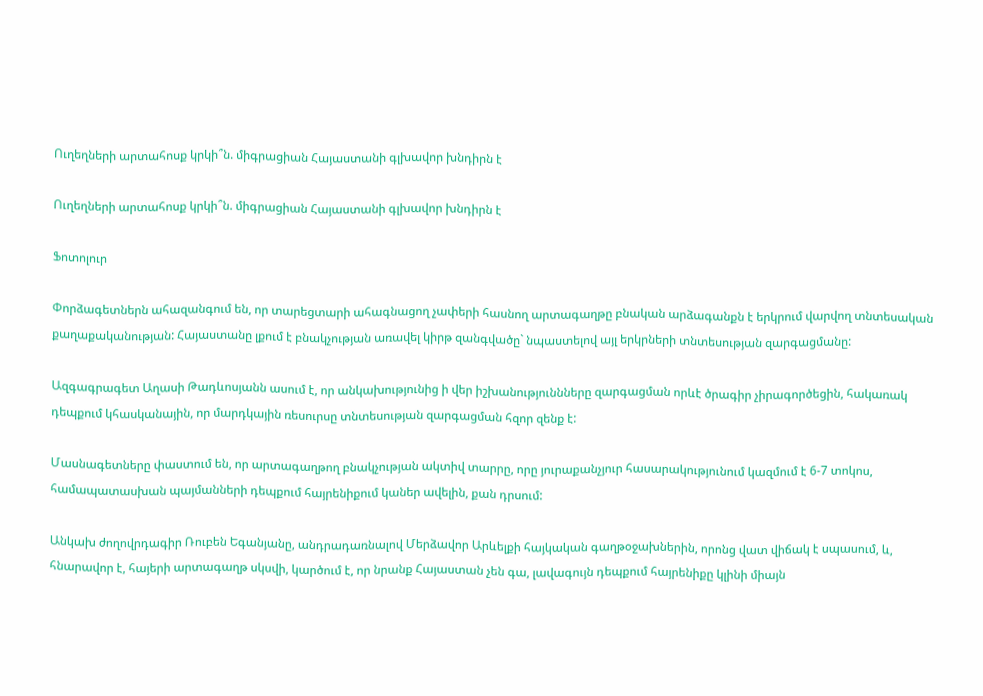Ուղեղների արտահոսք կրկի՞ն. միգրացիան Հայաստանի գլխավոր խնդիրն է

Ուղեղների արտահոսք կրկի՞ն. միգրացիան Հայաստանի գլխավոր խնդիրն է

Ֆոտոլուր

Փորձագետներն ահազանգում են, որ տարեցտարի ահագնացող չափերի հասնող արտագաղթը բնական արձագանքն է երկրում վարվող տնտեսական քաղաքականության: Հայաստանը լքում է բնակչության առավել կիրթ զանգվածը` նպաստելով այլ երկրների տնտեսության զարգացմանը:

Ազգագրագետ Աղասի Թադևոսյանն ասում է, որ անկախությունից ի վեր իշխանություննները զարգացման որևէ ծրագիր չիրագործեցին, հակառակ դեպքում կհասկանային, որ մարդկային ռեսուրսը տնտեսության զարգացման հզոր զենք է:

Մասնագետները փաստում են, որ արտագաղթող բնակչության ակտիվ տարրը, որը յուրաքանչյուր հասարակությունում կազմում է 6-7 տոկոս, համապատասխան պայմանների դեպքում հայրենիքում կաներ ավելին, քան դրսում:

Անկախ ժողովրդագիր Ռուբեն Եգանյանը, անդրադառնալով Մերձավոր Արևելքի հայկական գաղթօջախներին, որոնց վատ վիճակ է սպասում, և, հնարավոր է, հայերի արտագաղթ սկսվի, կարծում է, որ նրանք Հայաստան չեն գա, լավագույն դեպքում հայրենիքը կլինի միայն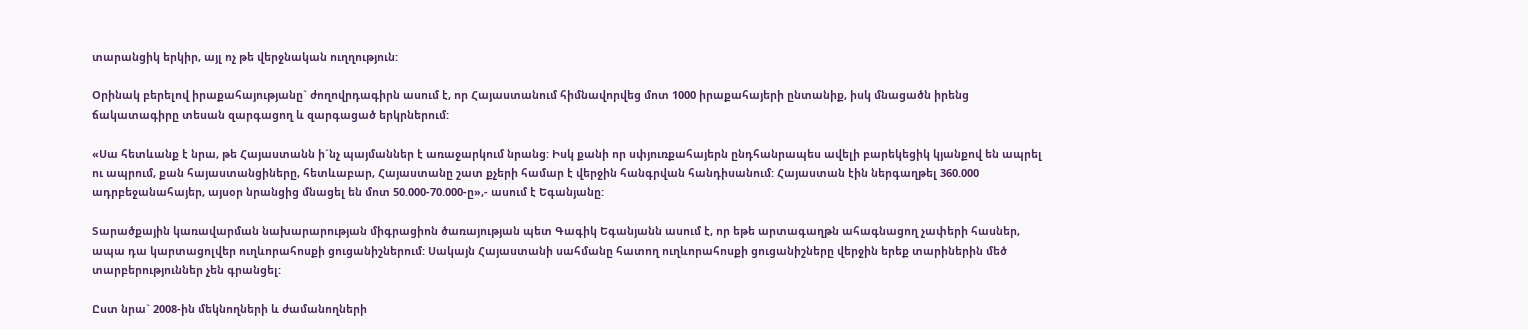տարանցիկ երկիր, այլ ոչ թե վերջնական ուղղություն:

Օրինակ բերելով իրաքահայությանը` ժողովրդագիրն ասում է, որ Հայաստանում հիմնավորվեց մոտ 1000 իրաքահայերի ընտանիք, իսկ մնացածն իրենց ճակատագիրը տեսան զարգացող և զարգացած երկրներում:

«Սա հետևանք է նրա, թե Հայաստանն ի´նչ պայմաններ է առաջարկում նրանց: Իսկ քանի որ սփյուռքահայերն ընդհանրապես ավելի բարեկեցիկ կյանքով են ապրել ու ապրում, քան հայաստանցիները, հետևաբար, Հայաստանը շատ քչերի համար է վերջին հանգրվան հանդիսանում: Հայաստան էին ներգաղթել 360.000 ադրբեջանահայեր, այսօր նրանցից մնացել են մոտ 50.000-70.000-ը»,- ասում է Եգանյանը:

Տարածքային կառավարման նախարարության միգրացիոն ծառայության պետ Գագիկ Եգանյանն ասում է, որ եթե արտագաղթն ահագնացող չափերի հասներ, ապա դա կարտացոլվեր ուղևորահոսքի ցուցանիշներում: Սակայն Հայաստանի սահմանը հատող ուղևորահոսքի ցուցանիշները վերջին երեք տարիներին մեծ տարբերություններ չեն գրանցել:

Ըստ նրա` 2008-ին մեկնողների և ժամանողների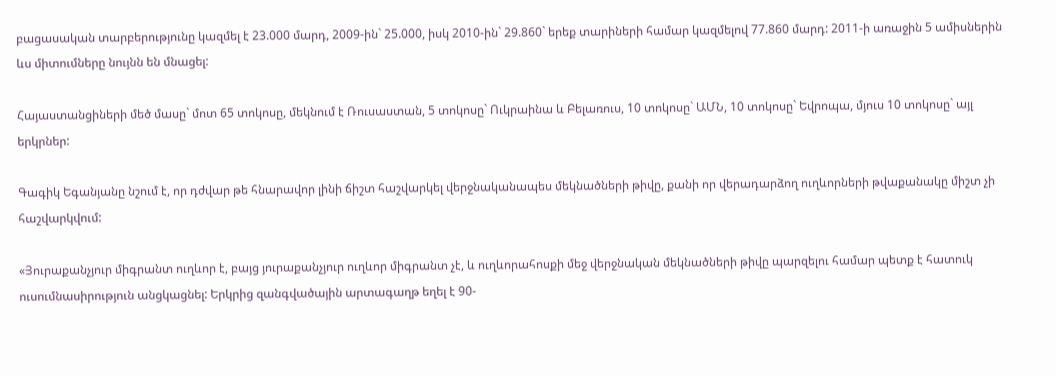բացասական տարբերությունը կազմել է 23.000 մարդ, 2009-ին` 25.000, իսկ 2010-ին` 29.860` երեք տարիների համար կազմելով 77.860 մարդ: 2011-ի առաջին 5 ամիսներին ևս միտումները նույնն են մնացել:

Հայաստանցիների մեծ մասը` մոտ 65 տոկոսը, մեկնում է Ռուսաստան, 5 տոկոսը` Ուկրաինա և Բելառուս, 10 տոկոսը` ԱՄՆ, 10 տոկոսը` Եվրոպա, մյուս 10 տոկոսը` այլ երկրներ:

Գագիկ Եգանյանը նշում է, որ դժվար թե հնարավոր լինի ճիշտ հաշվարկել վերջնականապես մեկնածների թիվը, քանի որ վերադարձող ուղևորների թվաքանակը միշտ չի հաշվարկվում:

«Յուրաքանչյուր միգրանտ ուղևոր է, բայց յուրաքանչյուր ուղևոր միգրանտ չէ, և ուղևորահոսքի մեջ վերջնական մեկնածների թիվը պարզելու համար պետք է հատուկ ուսումնասիրություն անցկացնել: Երկրից զանգվածային արտագաղթ եղել է 90-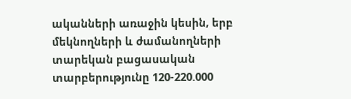ականների առաջին կեսին, երբ մեկնողների և ժամանողների տարեկան բացասական տարբերությունը 120-220.000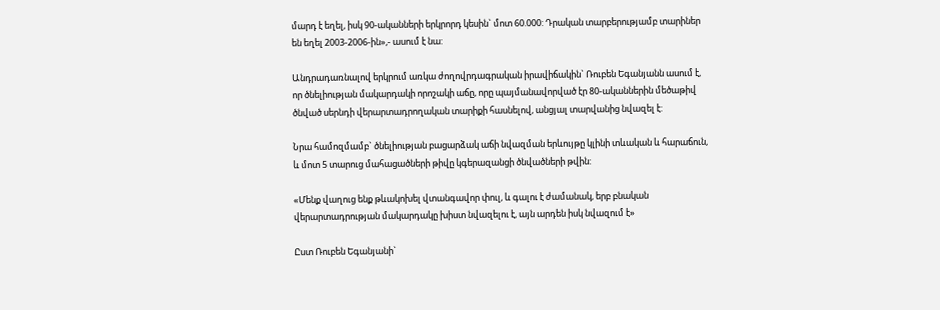մարդ է եղել, իսկ 90-ականների երկրորդ կեսին` մոտ 60.000: Դրական տարբերությամբ տարիներ են եղել 2003-2006-ին»,- ասում է նա:

Անդրադառնալով երկրում առկա ժողովրդագրական իրավիճակին` Ռուբեն Եգանյանն ասում է, որ ծնելիության մակարդակի որոշակի աճը, որը պայմանավորված էր 80-ականներին մեծաթիվ ծնված սերնդի վերարտադրողական տարիքի հասնելով, անցյալ տարվանից նվազել է:

Նրա համոզմամբ` ծնելիության բացարձակ աճի նվազման երևույթը կլինի տևական և հարաճուն, և մոտ 5 տարուց մահացածների թիվը կգերազանցի ծնվածների թվին:

«Մենք վաղուց ենք թևակոխել վտանգավոր փուլ, և գալու է ժամանակ, երբ բնական վերարտադրության մակարդակը խիստ նվազելու է, այն արդեն իսկ նվազում է»

Ըստ Ռուբեն Եգանյանի`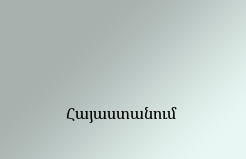Հայաստանում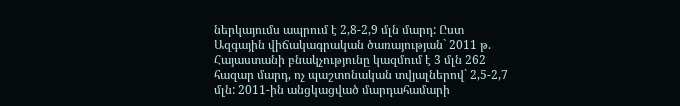ներկայումս ապրում է 2,8-2,9 մլն մարդ: Ըստ Ազգային վիճակագրական ծառայության` 2011 թ. Հայաստանի բնակչությունը կազմում է 3 մլն 262 հազար մարդ, ոչ պաշտոնական տվյալներով` 2,5-2,7 մլն: 2011-ին անցկացված մարդահամարի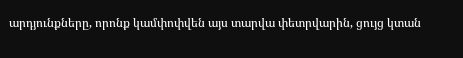արդյունքները, որոնք կամփոփվեն այս տարվա փետրվարին, ցույց կտան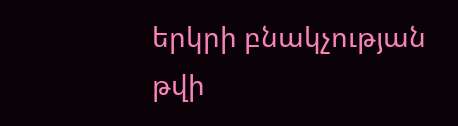երկրի բնակչության թվի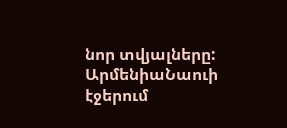նոր տվյալները:
ԱրմենիաՆաուի էջերում